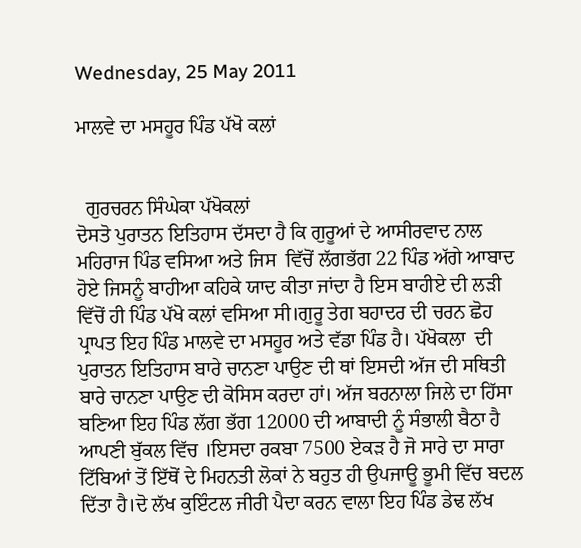Wednesday, 25 May 2011

ਮਾਲਵੇ ਦਾ ਮਸਹੂਰ ਪਿੰਡ ਪੱਖੋ ਕਲਾਂ


  ਗੁਰਚਰਨ ਸਿੰਘੇਕਾ ਪੱਖੋਕਲਾਂ
ਦੋਸਤੋ ਪੁਰਾਤਨ ਇਤਿਹਾਸ ਦੱਸਦਾ ਹੈ ਕਿ ਗੁਰੂਆਂ ਦੇ ਆਸੀਰਵਾਦ ਨਾਲ ਮਹਿਰਾਜ ਪਿੰਡ ਵਸਿਆ ਅਤੇ ਜਿਸ  ਵਿੱਚੋਂ ਲੱਗਭੱਗ 22 ਪਿੰਡ ਅੱਗੇ ਆਬਾਦ ਹੋਏ ਜਿਸਨੂੰ ਬਾਹੀਆ ਕਹਿਕੇ ਯਾਦ ਕੀਤਾ ਜਾਂਦਾ ਹੈ ਇਸ ਬਾਹੀਏ ਦੀ ਲੜੀ ਵਿੱਚੋਂ ਹੀ ਪਿੰਡ ਪੱਖੋ ਕਲਾਂ ਵਸਿਆ ਸੀ।ਗੁਰੂ ਤੇਗ ਬਹਾਦਰ ਦੀ ਚਰਨ ਛੋਹ ਪ੍ਰਾਪਤ ਇਹ ਪਿੰਡ ਮਾਲਵੇ ਦਾ ਮਸਹੂਰ ਅਤੇ ਵੱਡਾ ਪਿੰਡ ਹੈ। ਪੱਖੋਕਲਾ  ਦੀ ਪੁਰਾਤਨ ਇਤਿਹਾਸ ਬਾਰੇ ਚਾਨਣਾ ਪਾਉਣ ਦੀ ਥਾਂ ਇਸਦੀ ਅੱਜ ਦੀ ਸਥਿਤੀ ਬਾਰੇ ਚਾਨਣਾ ਪਾਉਣ ਦੀ ਕੋਸਿਸ ਕਰਦਾ ਹਾਂ। ਅੱਜ ਬਰਨਾਲਾ ਜਿਲੇ ਦਾ ਹਿੱਸਾ ਬਣਿਆ ਇਹ ਪਿੰਡ ਲੱਗ ਭੱਗ 12000 ਦੀ ਆਬਾਦੀ ਨੂੰ ਸੰਭਾਲੀ ਬੈਠਾ ਹੈ ਆਪਣੀ ਬੁੱਕਲ ਵਿੱਚ ।ਇਸਦਾ ਰਕਬਾ 7500 ਏਕੜ ਹੈ ਜੋ ਸਾਰੇ ਦਾ ਸਾਰਾ ਟਿੱਬਿਆਂ ਤੋਂ ਇੱਥੋਂ ਦੇ ਮਿਹਨਤੀ ਲੋਕਾਂ ਨੇ ਬਹੁਤ ਹੀ ਉਪਜਾਊ ਭੂਮੀ ਵਿੱਚ ਬਦਲ ਦਿੱਤਾ ਹੈ।ਦੋ ਲੱਖ ਕੁਇੰਟਲ ਜੀਰੀ ਪੈਦਾ ਕਰਨ ਵਾਲਾ ਇਹ ਪਿੰਡ ਡੇਢ ਲੱਖ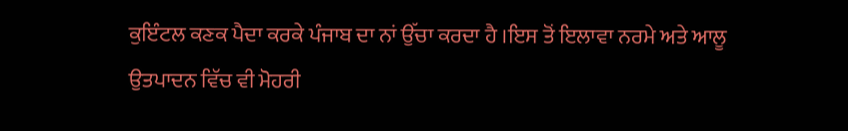ਕੁਇੰਟਲ ਕਣਕ ਪੈਦਾ ਕਰਕੇ ਪੰਜਾਬ ਦਾ ਨਾਂ ਉੱਚਾ ਕਰਦਾ ਹੈ ।ਇਸ ਤੋਂ ਇਲਾਵਾ ਨਰਮੇ ਅਤੇ ਆਲੂ ਉਤਪਾਦਨ ਵਿੱਚ ਵੀ ਮੋਹਰੀ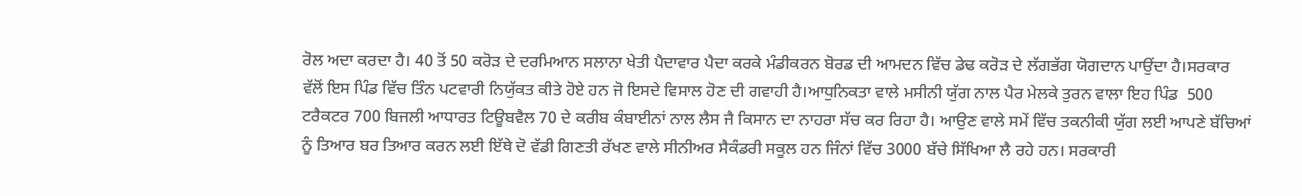ਰੋਲ ਅਦਾ ਕਰਦਾ ਹੈ। 40 ਤੋਂ 50 ਕਰੋੜ ਦੇ ਦਰਮਿਆਨ ਸਲਾਨਾ ਖੇਤੀ ਪੈਦਾਵਾਰ ਪੈਦਾ ਕਰਕੇ ਮੰਡੀਕਰਨ ਬੋਰਡ ਦੀ ਆਮਦਨ ਵਿੱਚ ਡੇਢ ਕਰੋੜ ਦੇ ਲੱਗਭੱਗ ਯੋਗਦਾਨ ਪਾਉਂਦਾ ਹੈ।ਸਰਕਾਰ ਵੱਲੋਂ ਇਸ ਪਿੰਡ ਵਿੱਚ ਤਿੰਨ ਪਟਵਾਰੀ ਨਿਯੁੱਕਤ ਕੀਤੇ ਹੋਏ ਹਨ ਜੋ ਇਸਦੇ ਵਿਸਾਲ ਹੋਣ ਦੀ ਗਵਾਹੀ ਹੈ।ਆਧੁਨਿਕਤਾ ਵਾਲੇ ਮਸੀਨੀ ਯੁੱਗ ਨਾਲ ਪੈਰ ਮੇਲਕੇ ਤੁਰਨ ਵਾਲਾ ਇਹ ਪਿੰਡ  500 ਟਰੈਕਟਰ 700 ਬਿਜਲੀ ਆਧਾਰਤ ਟਿਊਬਵੈਲ 70 ਦੇ ਕਰੀਬ ਕੰਬਾਈਨਾਂ ਨਾਲ ਲੈਸ ਜੈ ਕਿਸਾਨ ਦਾ ਨਾਹਰਾ ਸੱਚ ਕਰ ਰਿਹਾ ਹੈ। ਆਉਣ ਵਾਲੇ ਸਮੇਂ ਵਿੱਚ ਤਕਨੀਕੀ ਯੁੱਗ ਲਈ ਆਪਣੇ ਬੱਚਿਆਂ ਨੂੰ ਤਿਆਰ ਬਰ ਤਿਆਰ ਕਰਨ ਲਈ ਇੱਥੇ ਦੋ ਵੱਡੀ ਗਿਣਤੀ ਰੱਖਣ ਵਾਲੇ ਸੀਨੀਅਰ ਸੈਕੰਡਰੀ ਸਕੂਲ ਹਨ ਜਿੰਨਾਂ ਵਿੱਚ 3000 ਬੱਚੇ ਸਿੱਖਿਆ ਲੈ ਰਹੇ ਹਨ। ਸਰਕਾਰੀ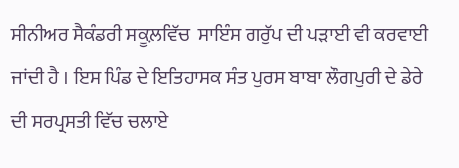ਸੀਨੀਅਰ ਸੈਕੰਡਰੀ ਸਕੂਲ਼ਵਿੱਚ  ਸਾਇੰਸ ਗਰੁੱਪ ਦੀ ਪੜਾਈ ਵੀ ਕਰਵਾਈ ਜਾਂਦੀ ਹੈ । ਇਸ ਪਿੰਡ ਦੇ ਇਤਿਹਾਸਕ ਸੰਤ ਪੁਰਸ ਬਾਬਾ ਲੌਗਪੁਰੀ ਦੇ ਡੇਰੇ ਦੀ ਸਰਪ੍ਰਸਤੀ ਵਿੱਚ ਚਲਾਏ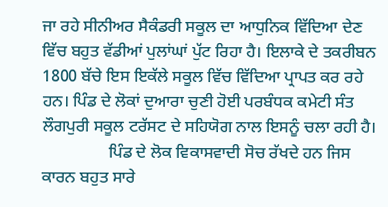ਜਾ ਰਹੇ ਸੀਨੀਅਰ ਸੈਕੰਡਰੀ ਸਕੂਲ ਦਾ ਆਧੁਨਿਕ ਵਿੱਦਿਆ ਦੇਣ ਵਿੱਚ ਬਹੁਤ ਵੱਡੀਆਂ ਪੁਲਾਂਘਾਂ ਪੁੱਟ ਰਿਹਾ ਹੈ। ਇਲਾਕੇ ਦੇ ਤਕਰੀਬਨ 1800 ਬੱਚੇ ਇਸ ਇਕੱਲੇ ਸਕੂਲ ਵਿੱਚ ਵਿੱਦਿਆ ਪ੍ਰਾਪਤ ਕਰ ਰਹੇ ਹਨ। ਪਿੰਡ ਦੇ ਲੋਕਾਂ ਦੁਆਰਾ ਚੁਣੀ ਹੋਈ ਪਰਬੰਧਕ ਕਮੇਟੀ ਸੰਤ ਲੌਗਪੁਰੀ ਸਕੂਲ ਟਰੱਸਟ ਦੇ ਸਹਿਯੋਗ ਨਾਲ ਇਸਨੂੰ ਚਲਾ ਰਹੀ ਹੈ।
                ਪਿੰਡ ਦੇ ਲੋਕ ਵਿਕਾਸਵਾਦੀ ਸੋਚ ਰੱਖਦੇ ਹਨ ਜਿਸ ਕਾਰਨ ਬਹੁਤ ਸਾਰੇ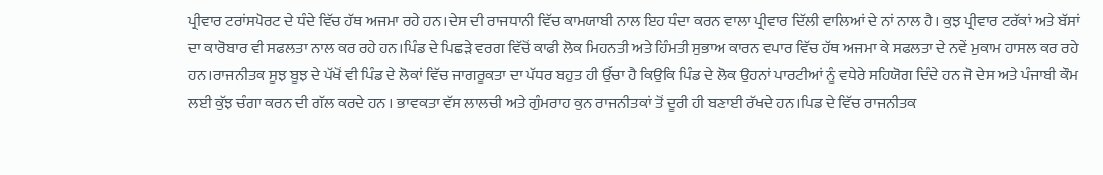ਪ੍ਰੀਵਾਰ ਟਰਾਂਸਪੋਰਟ ਦੇ ਧੰਦੇ ਵਿੱਚ ਹੱਥ ਅਜਮਾ ਰਹੇ ਹਨ।ਦੇਸ ਦੀ ਰਾਜਧਾਨੀ ਵਿੱਚ ਕਾਮਯਾਬੀ ਨਾਲ ਇਹ ਧੰਦਾ ਕਰਨ ਵਾਲਾ ਪ੍ਰੀਵਾਰ ਦਿੱਲੀ ਵਾਲਿਆਂ ਦੇ ਨਾਂ ਨਾਲ ਹੈ। ਕੁਝ ਪ੍ਰੀਵਾਰ ਟਰੱਕਾਂ ਅਤੇ ਬੱਸਾਂ ਦਾ ਕਾਰੋਬਾਰ ਵੀ ਸਫਲਤਾ ਨਾਲ ਕਰ ਰਹੇ ਹਨ।ਪਿੰਡ ਦੇ ਪਿਛੜੇ ਵਰਗ ਵਿੱਚੋਂ ਕਾਫੀ ਲੋਕ ਮਿਹਨਤੀ ਅਤੇ ਹਿੰਮਤੀ ਸੁਭਾਅ ਕਾਰਨ ਵਪਾਰ ਵਿੱਚ ਹੱਥ ਅਜਮਾ ਕੇ ਸਫਲਤਾ ਦੇ ਨਵੇਂ ਮੁਕਾਮ ਹਾਸਲ ਕਰ ਰਹੇ ਹਨ।ਰਾਜਨੀਤਕ ਸੂਝ ਬੂਝ ਦੇ ਪੱਖੋਂ ਵੀ ਪਿੰਡ ਦੇ ਲੋਕਾਂ ਵਿੱਚ ਜਾਗਰੂਕਤਾ ਦਾ ਪੱਧਰ ਬਹੁਤ ਹੀ ਉੱਚਾ ਹੈ ਕਿਉਕਿ ਪਿੰਡ ਦੇ ਲੋਕ ਉਹਨਾਂ ਪਾਰਟੀਆਂ ਨੂੰ ਵਧੇਰੇ ਸਹਿਯੋਗ ਦਿੰਦੇ ਹਨ ਜੋ ਦੇਸ ਅਤੇ ਪੰਜਾਬੀ ਕੌਮ ਲਈ ਕੁੱਝ ਚੰਗਾ ਕਰਨ ਦੀ ਗੱਲ ਕਰਦੇ ਹਨ । ਭਾਵਕਤਾ ਵੱਸ ਲਾਲਚੀ ਅਤੇ ਗੁੰਮਰਾਹ ਕੁਨ ਰਾਜਨੀਤਕਾਂ ਤੋਂ ਦੂਰੀ ਹੀ ਬਣਾਈ ਰੱਖਦੇ ਹਨ।ਪਿਡ ਦੇ ਵਿੱਚ ਰਾਜਨੀਤਕ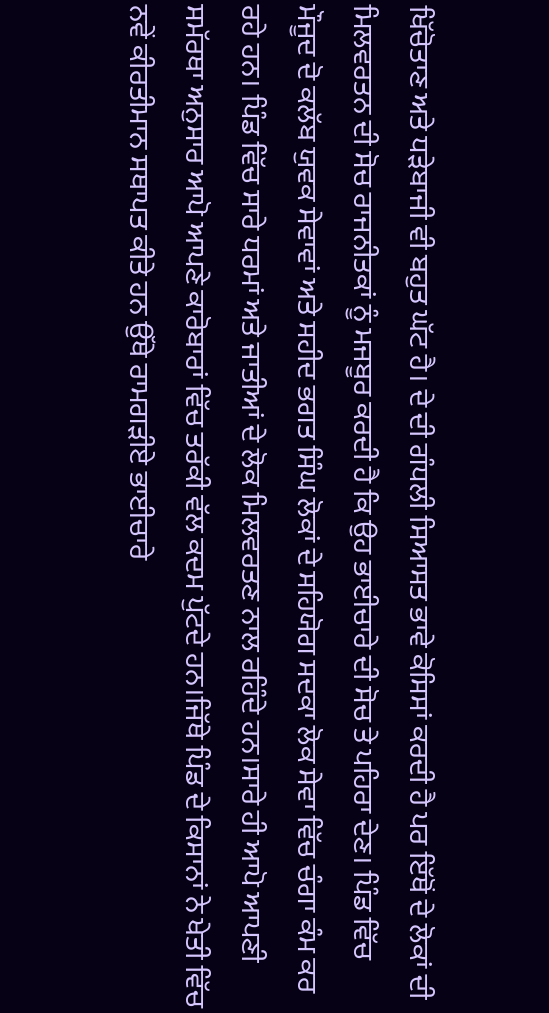ਖਿੱਚੋਤਾਣ ਅਤੇ ਧੜੇਬਾਜੀ ਵੀ ਬਹੁਤ ਘੱਟ ਹੈ। ਦੇ ਦੀ ਗੰਧਲੀ ਸਿਆਸਤ ਭਾਵੇ ਕੋਸਿਸਾਂ ਕਰਦੀ ਹੈ ਪਰ ਇੱਥੋਂ ਦੇ ਲੋਕਾਂ ਦੀ ਮਿਲਵਰਤਨ ਦੀ ਸੋਚ ਰਾਜਨੀਤਕਾਂ ਨੂੰ ਮਜਬੂਰ ਕਰਦੀ ਹੈ ਕਿ ਉਹ ਭਾਈਚਾਰੇ ਦੀ ਸੋਚ ਤੇ ਪਹਿਰਾ ਦੇਣ। ਪਿੰਡ ਵਿੱਚ ਮੌਜੂਦ ਦੋ ਕਲੱਬ ਯੁਵਕ ਸੇਵਾਵਾਂ ਅਤੇ ਸਹੀਦ ਭਗਤ ਸਿੰਘ ਲੋਕਾਂ ਦੇ ਸਹਿਯੋਗ ਸਦਕਾ ਲੋਕ ਸੇਵਾ ਵਿੱਚ ਚੰਗਾ ਕੰਮ ਕਰ ਰਹੇ ਹਨ। ਪਿੰਡ ਵਿੱਚ ਸਾਰੇ ਧਰਮਾਂ ਅਤੇ ਜਾਤੀਆਂ ਦੇ ਲੋਕ ਮਿਲਵਰਤਣ ਨਾਲ ਰਹਿੰਦੇ ਹਨ।ਸਾਰੇ ਹੀ ਆਪੋ ਆਪਣੀ ਸਮੱਰਥਾ ਅਨੁਸਾਰ ਆਪੋ ਆਪਣੇ ਕਾਰੋਬਾਰਾਂ ਵਿੱਚ ਤਰੱਕੀ ਵੱਲ ਕਦਮ ਪੁੱਟਦੇ ਹਨ।ਜਿੱਥੇ ਪਿੰਡ ਦੇ ਕਿਸਾਨਾਂ ਨੇ ਖੇਤੀ ਵਿੱਚ ਨਵੇਂ ਕੀਰਤੀਮਾਨ ਸਥਾਪਤ ਕੀਤੇ ਹਨ ਉੱਥੇ ਰਾਮਗੜੀਏ ਭਾਈਚਾਰੇ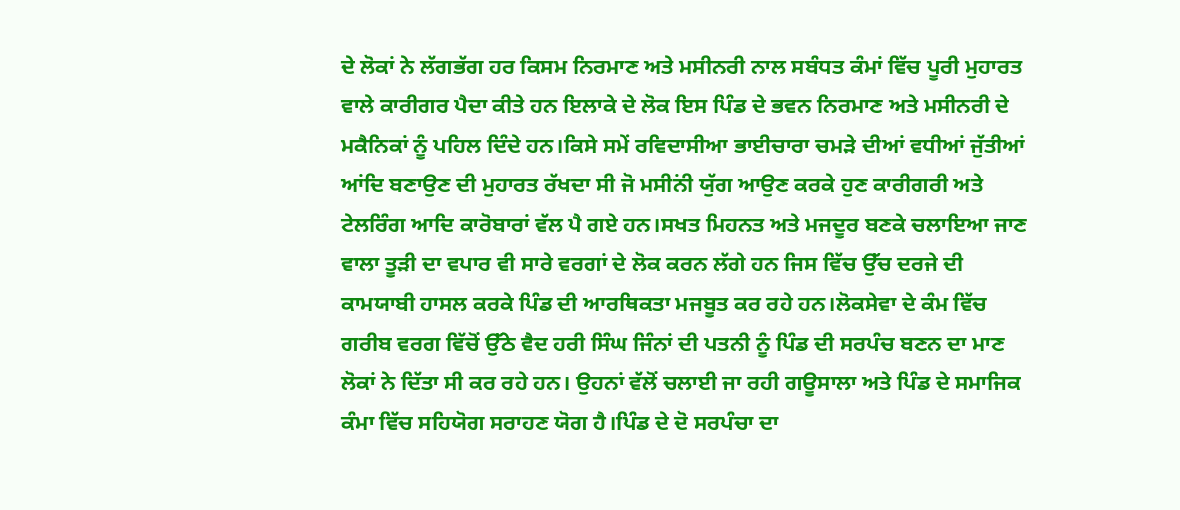ਦੇ ਲੋਕਾਂ ਨੇ ਲੱਗਭੱਗ ਹਰ ਕਿਸਮ ਨਿਰਮਾਣ ਅਤੇ ਮਸੀਨਰੀ ਨਾਲ ਸਬੰਧਤ ਕੰਮਾਂ ਵਿੱਚ ਪੂਰੀ ਮੁਹਾਰਤ ਵਾਲੇ ਕਾਰੀਗਰ ਪੈਦਾ ਕੀਤੇ ਹਨ ਇਲਾਕੇ ਦੇ ਲੋਕ ਇਸ ਪਿੰਡ ਦੇ ਭਵਨ ਨਿਰਮਾਣ ਅਤੇ ਮਸੀਨਰੀ ਦੇ ਮਕੈਨਿਕਾਂ ਨੂੰ ਪਹਿਲ ਦਿੰਦੇ ਹਨ।ਕਿਸੇ ਸਮੇਂ ਰਵਿਦਾਸੀਆ ਭਾਈਚਾਰਾ ਚਮੜੇ ਦੀਆਂ ਵਧੀਆਂ ਜੁੱਤੀਆਂ ਆਂਦਿ ਬਣਾਉਣ ਦੀ ਮੁਹਾਰਤ ਰੱਖਦਾ ਸੀ ਜੋ ਮਸੀਨਂੀ ਯੁੱਗ ਆਉਣ ਕਰਕੇ ਹੁਣ ਕਾਰੀਗਰੀ ਅਤੇ ਟੇਲਰਿੰਗ ਆਦਿ ਕਾਰੋਬਾਰਾਂ ਵੱਲ ਪੈ ਗਏ ਹਨ।ਸਖਤ ਮਿਹਨਤ ਅਤੇ ਮਜਦੂਰ ਬਣਕੇ ਚਲਾਇਆ ਜਾਣ ਵਾਲਾ ਤੂੜੀ ਦਾ ਵਪਾਰ ਵੀ ਸਾਰੇ ਵਰਗਾਂ ਦੇ ਲੋਕ ਕਰਨ ਲੱਗੇ ਹਨ ਜਿਸ ਵਿੱਚ ਉੱਚ ਦਰਜੇ ਦੀ ਕਾਮਯਾਬੀ ਹਾਸਲ ਕਰਕੇ ਪਿੰਡ ਦੀ ਆਰਥਿਕਤਾ ਮਜਬੂਤ ਕਰ ਰਹੇ ਹਨ।ਲੋਕਸੇਵਾ ਦੇ ਕੰਮ ਵਿੱਚ ਗਰੀਬ ਵਰਗ ਵਿੱਚੋਂ ਉੱਠੇ ਵੈਦ ਹਰੀ ਸਿੰਘ ਜਿੰਨਾਂ ਦੀ ਪਤਨੀ ਨੂੰ ਪਿੰਡ ਦੀ ਸਰਪੰਚ ਬਣਨ ਦਾ ਮਾਣ ਲੋਕਾਂ ਨੇ ਦਿੱਤਾ ਸੀ ਕਰ ਰਹੇ ਹਨ। ਉਹਨਾਂ ਵੱਲੋਂ ਚਲਾਈ ਜਾ ਰਹੀ ਗਊਸਾਲਾ ਅਤੇ ਪਿੰਡ ਦੇ ਸਮਾਜਿਕ ਕੰਮਾ ਵਿੱਚ ਸਹਿਯੋਗ ਸਰਾਹਣ ਯੋਗ ਹੈ।ਪਿੰਡ ਦੇ ਦੋ ਸਰਪੰਚਾ ਦਾ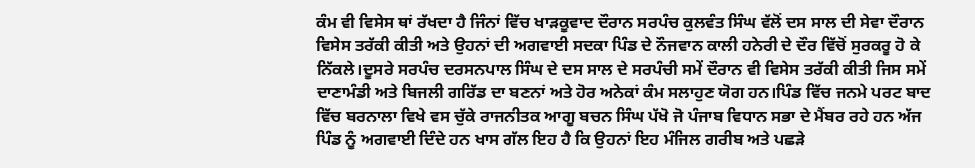ਕੰਮ ਵੀ ਵਿਸੇਸ ਥਾਂ ਰੱਖਦਾ ਹੈ ਜਿੰਨਾਂ ਵਿੱਚ ਖਾੜਕੂਵਾਦ ਦੌਰਾਨ ਸਰਪੰਚ ਕੁਲਵੰਤ ਸਿੰਘ ਵੱਲੋਂ ਦਸ ਸਾਲ ਦੀ ਸੇਵਾ ਦੌਰਾਨ ਵਿਸੇਸ ਤਰੱਕੀ ਕੀਤੀ ਅਤੇ ਉਹਨਾਂ ਦੀ ਅਗਵਾਈ ਸਦਕਾ ਪਿੰਡ ਦੇ ਨੌਜਵਾਨ ਕਾਲੀ ਹਨੇਰੀ ਦੇ ਦੌਰ ਵਿੱਚੋਂ ਸੁਰਕਰੂ ਹੋ ਕੇ ਨਿੱਕਲੇ।ਦੂਸਰੇ ਸਰਪੰਚ ਦਰਸਨਪਾਲ ਸਿੰਘ ਦੇ ਦਸ ਸਾਲ ਦੇ ਸਰਪੰਚੀ ਸਮੇਂ ਦੌਰਾਨ ਵੀ ਵਿਸੇਸ ਤਰੱਕੀ ਕੀਤੀ ਜਿਸ ਸਮੇਂ ਦਾਣਾਮੰਡੀ ਅਤੇ ਬਿਜਲੀ ਗਰਿੱਡ ਦਾ ਬਣਨਾਂ ਅਤੇ ਹੋਰ ਅਨੇਕਾਂ ਕੰਮ ਸਲਾਹੁਣ ਯੋਗ ਹਨ।ਪਿੰਡ ਵਿੱਚ ਜਨਮੇ ਪਰਟ ਬਾਦ ਵਿੱਚ ਬਰਨਾਲਾ ਵਿਖੇ ਵਸ ਚੁੱਕੇ ਰਾਜਨੀਤਕ ਆਗੂ ਬਚਨ ਸਿੰਘ ਪੱਖੋ ਜੋ ਪੰਜਾਬ ਵਿਧਾਨ ਸਭਾ ਦੇ ਮੈਂਬਰ ਰਹੇ ਹਨ ਅੱਜ ਪਿੰਡ ਨੂੰ ਅਗਵਾਈ ਦਿੰਦੇ ਹਨ ਖਾਸ ਗੱਲ ਇਹ ਹੈ ਕਿ ਉਹਨਾਂ ਇਹ ਮੰਜਿਲ ਗਰੀਬ ਅਤੇ ਪਛੜੇ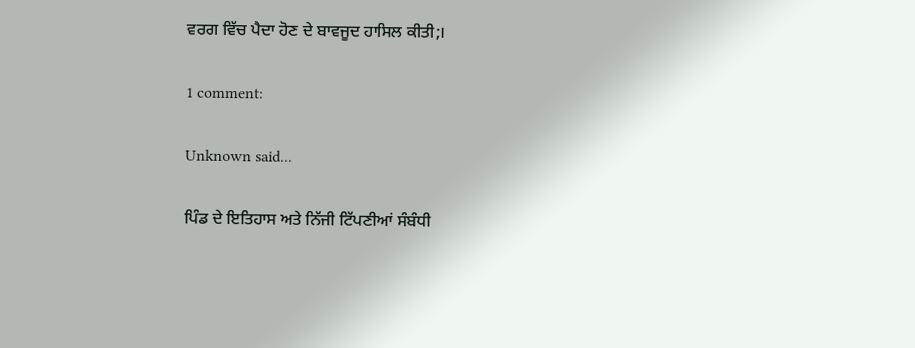ਵਰਗ ਵਿੱਚ ਪੈਦਾ ਹੋਣ ਦੇ ਬਾਵਜੂਦ ਹਾਸਿਲ ਕੀਤੀ;।

1 comment:

Unknown said...

ਪਿੰਡ ਦੇ ਇਤਿਹਾਸ ਅਤੇ ਨਿੱਜੀ ਟਿੱਪਣੀਆਂ ਸੰਬੰਧੀ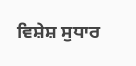ਵਿਸ਼ੇਸ਼ ਸੁਧਾਰ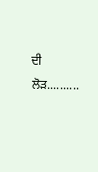ਦੀ ਲੋੜ..........